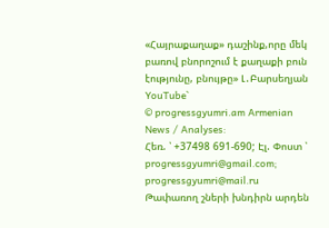«Հայրաքաղաք» դաշինք,որը մեկ բառով բնորոշում է քաղաքի բուն էությունը, բնույթը» Լ․Բարսեղյան
YouTube`
© progressgyumri.am Armenian News / Analyses:
Հեռ. ՝ +37498 691-690; Էլ. Փոստ ՝ progressgyumri@gmail.com; progressgyumri@mail.ru
Թափառող շների խնդիրն արդեն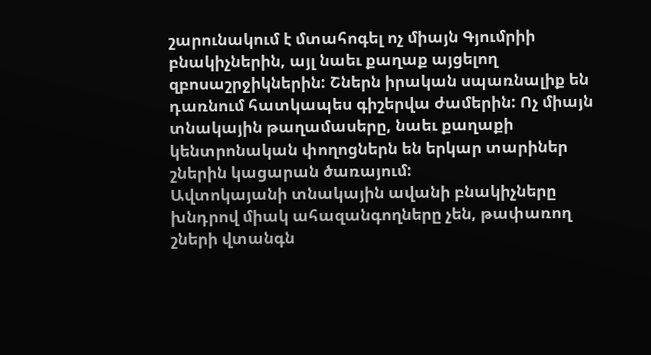շարունակում է մտահոգել ոչ միայն Գյումրիի բնակիչներին, այլ նաեւ քաղաք այցելող զբոսաշրջիկներին: Շներն իրական սպառնալիք են դառնում հատկապես գիշերվա ժամերին: Ոչ միայն տնակային թաղամասերը, նաեւ քաղաքի կենտրոնական փողոցներն են երկար տարիներ շներին կացարան ծառայում:
Ավտոկայանի տնակային ավանի բնակիչները խնդրով միակ ահազանգողները չեն, թափառող շների վտանգն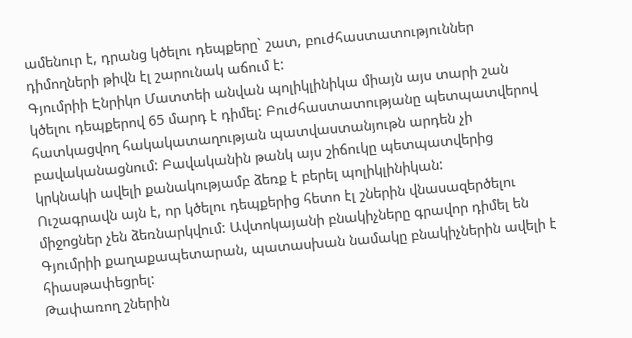ամենուր է, դրանց կծելու դեպքերը` շատ, բուժհաստատություններ դիմողների թիվն էլ շարունակ աճում է:
Գյումրիի Էնրիկո Մատտեի անվան պոլիկլինիկա միայն այս տարի շան կծելու դեպքերով 65 մարդ է դիմել: Բուժհաստատությանը պետպատվերով հատկացվող հակակատաղության պատվաստանյութն արդեն չի բավականացնում: Բավականին թանկ այս շիճուկը պետպատվերից կրկնակի ավելի քանակությամբ ձեռք է բերել պոլիկլինիկան:
Ուշագրավն այն է, որ կծելու դեպքերից հետո էլ շներին վնասազերծելու միջոցներ չեն ձեռնարկվում: Ավտոկայանի բնակիչները գրավոր դիմել են Գյումրիի քաղաքապետարան, պատասխան նամակը բնակիչներին ավելի է հիասթափեցրել:
Թափառող շներին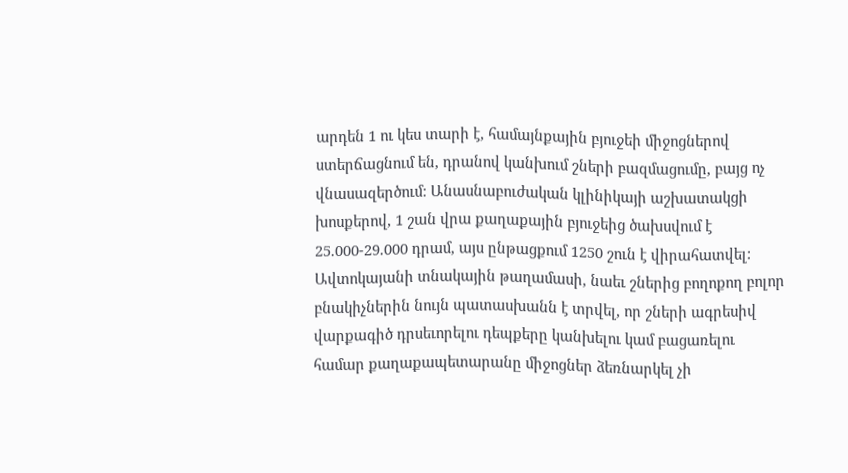արդեն 1 ու կես տարի է, համայնքային բյուջեի միջոցներով ստերճացնում են, դրանով կանխում շների բազմացումը, բայց ոչ վնասազերծում: Անասնաբուժական կլինիկայի աշխատակցի խոսքերով, 1 շան վրա քաղաքային բյուջեից ծախսվում է 25.000-29.000 դրամ, այս ընթացքում 1250 շուն է վիրահատվել:
Ավտոկայանի տնակային թաղամասի, նաեւ շներից բողոքող բոլոր բնակիչներին նույն պատասխանն է տրվել, որ շների ագրեսիվ վարքագիծ դրսեւորելու դեպքերը կանխելու կամ բացառելու համար քաղաքապետարանը միջոցներ ձեռնարկել չի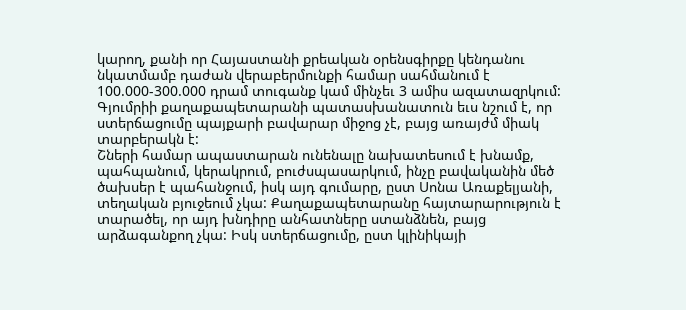կարող, քանի որ Հայաստանի քրեական օրենսգիրքը կենդանու նկատմամբ դաժան վերաբերմունքի համար սահմանում է 100.000-300.000 դրամ տուգանք կամ մինչեւ 3 ամիս ազատազրկում: Գյումրիի քաղաքապետարանի պատասխանատուն եւս նշում է, որ ստերճացումը պայքարի բավարար միջոց չէ, բայց առայժմ միակ տարբերակն է:
Շների համար ապաստարան ունենալը նախատեսում է խնամք, պահպանում, կերակրում, բուժսպասարկում, ինչը բավականին մեծ ծախսեր է պահանջում, իսկ այդ գումարը, ըստ Սոնա Առաքելյանի, տեղական բյուջեում չկա: Քաղաքապետարանը հայտարարություն է տարածել, որ այդ խնդիրը անհատները ստանձնեն, բայց արձագանքող չկա: Իսկ ստերճացումը, ըստ կլինիկայի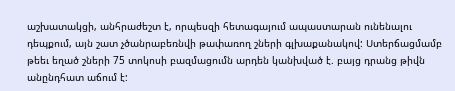աշխատակցի, անհրաժեշտ է, որպեսզի հետագայում ապաստարան ունենալու դեպքում, այն շատ չծանրաբեռնվի թափառող շների գլխաքանակով: Ստերճացմամբ թեեւ եղած շների 75 տոկոսի բազմացումն արդեն կանխված է. բայց դրանց թիվն անընդհատ աճում է: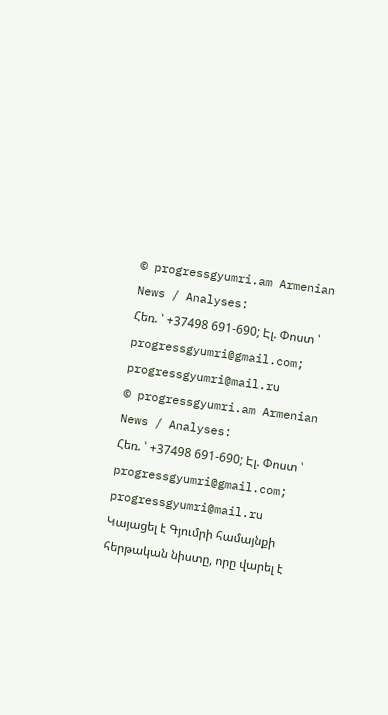© progressgyumri.am Armenian News / Analyses:
Հեռ. ՝ +37498 691-690; Էլ. Փոստ ՝ progressgyumri@gmail.com; progressgyumri@mail.ru
© progressgyumri.am Armenian News / Analyses:
Հեռ. ՝ +37498 691-690; Էլ. Փոստ ՝ progressgyumri@gmail.com; progressgyumri@mail.ru
Կայացել է Գյումրի համայնքի հերթական նիստը, որը վարել է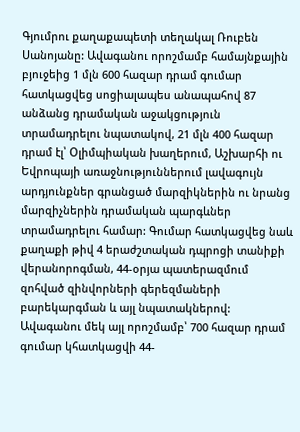Գյումրու քաղաքապետի տեղակալ Ռուբեն Սանոյանը: Ավագանու որոշմամբ համայնքային բյուջեից 1 մլն 600 հազար դրամ գումար հատկացվեց սոցիալապես անապահով 87 անձանց դրամական աջակցություն տրամադրելու նպատակով, 21 մլն 400 հազար դրամ էլ՝ Օլիմպիական խաղերում, Աշխարհի ու Եվրոպայի առաջնություններում լավագույն արդյունքներ գրանցած մարզիկներին ու նրանց մարզիչներին դրամական պարգևներ տրամադրելու համար: Գումար հատկացվեց նաև քաղաքի թիվ 4 երաժշտական դպրոցի տանիքի վերանորոգման, 44-օրյա պատերազմում զոհված զինվորների գերեզմաների բարեկարգման և այլ նպատակներով: Ավագանու մեկ այլ որոշմամբ՝ 700 հազար դրամ գումար կհատկացվի 44-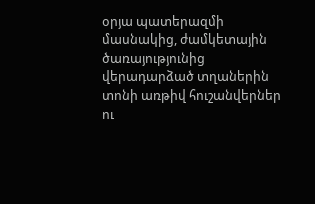օրյա պատերազմի մասնակից, ժամկետային ծառայությունից վերադարձած տղաներին տոնի առթիվ հուշանվերներ ու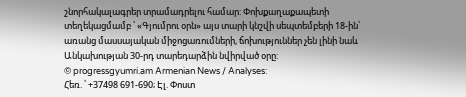շնորհակալագրեր տրամադրելու համար: Փոխքաղաքապետի տեղեկացմամբ ՝ «Գյումրու օրն» այս տարի կնշվի սեպտեմբերի 18-ին՝ առանց մասսայական միջոցառումների, ճոխություններ չեն լինի նաև Անկախության 30-րդ տարեդարձին նվիրված օրը:
© progressgyumri.am Armenian News / Analyses:
Հեռ. ՝ +37498 691-690; Էլ. Փոստ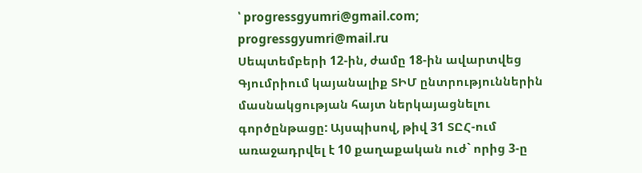՝ progressgyumri@gmail.com; progressgyumri@mail.ru
Սեպտեմբերի 12-ին, ժամը 18-ին ավարտվեց Գյումրիում կայանալիք ՏԻՄ ընտրություններին մասնակցության հայտ ներկայացնելու գործընթացը: Այսպիսով, թիվ 31 ՏԸՀ-ում առաջադրվել է 10 քաղաքական ուժ` որից 3-ը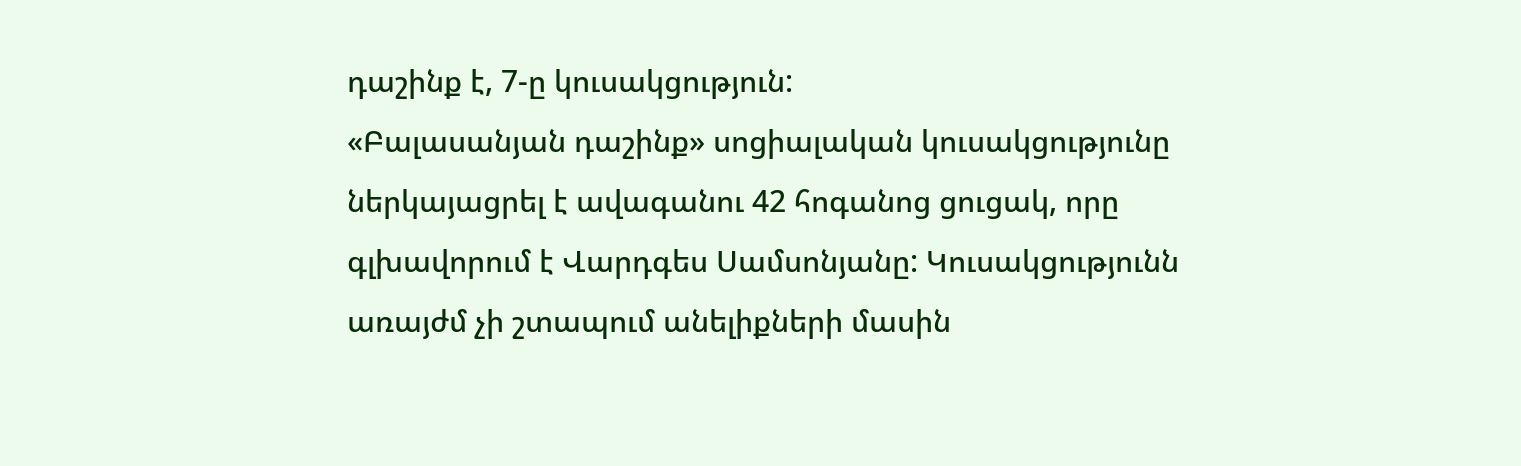դաշինք է, 7-ը կուսակցություն:
«Բալասանյան դաշինք» սոցիալական կուսակցությունը ներկայացրել է ավագանու 42 հոգանոց ցուցակ, որը գլխավորում է Վարդգես Սամսոնյանը: Կուսակցությունն առայժմ չի շտապում անելիքների մասին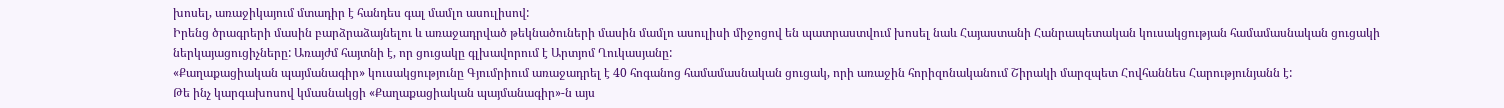խոսել, առաջիկայում մտադիր է հանդես գալ մամլո ասուլիսով:
Իրենց ծրագրերի մասին բարձրաձայնելու և առաջադրված թեկնածուների մասին մամլո ասուլիսի միջոցով են պատրաստվում խոսել նաև Հայաստանի Հանրապետական կուսակցության համամասնական ցուցակի ներկայացուցիչները: Առայժմ հայտնի է, որ ցուցակը գլխավորում է Արտյոմ Ղուկասյանը:
«Քաղաքացիական պայմանագիր» կուսակցությունը Գյումրիում առաջադրել է 40 հոգանոց համամասնական ցուցակ, որի առաջին հորիզոնականում Շիրակի մարզպետ Հովհաննես Հարությունյանն է:
Թե ինչ կարգախոսով կմասնակցի «Քաղաքացիական պայմանագիր»-ն այս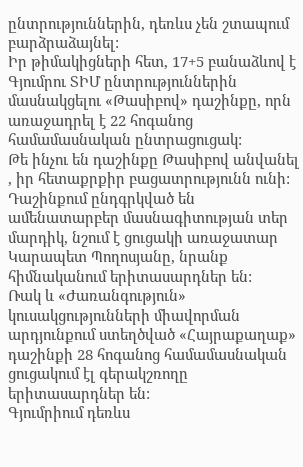ընտրություններին, դեռևս չեն շտապում բարձրաձայնել:
Իր թիմակիցների հետ, 17+5 բանաձևով է Գյումրու ՏԻՄ ընտրություններին մասնակցելու «Թասիբով» դաշինքը, որն առաջադրել է 22 հոգանոց համամասնական ընտրացուցակ:
Թե ինչու են դաշինքը Թասիբով անվանել , իր հետաքրքիր բացատրությունն ունի:
Դաշինքում ընդգրկված են ամենատարբեր մասնագիտության տեր մարդիկ, նշում է ցուցակի առաջատար Կարապետ Պողոսյանը, նրանք հիմնականում երիտասարդներ են:
Ռակ և «Ժառանգություն» կուսակցությունների միավորման արդյունքում ստեղծված «Հայրաքաղաք» դաշինքի 28 հոգանոց համամասնական ցուցակում էլ գերակշռողը երիտասարդներ են:
Գյումրիում դեռևս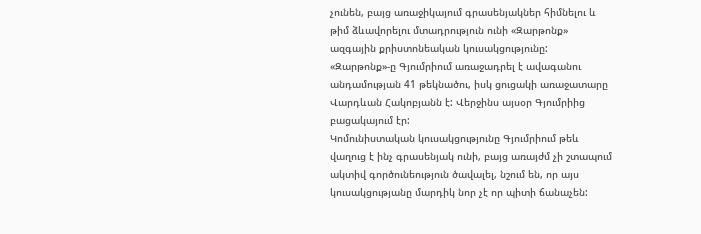չունեն, բայց առաջիկայում գրասենյակներ հիմնելու և թիմ ձևավորելու մտադրություն ունի «Զարթոնք» ազգային քրիստոնեական կուսակցությունը: «Զարթոնք»-ը Գյումրիում առաջադրել է ավագանու անդամության 41 թեկնածու, իսկ ցուցակի առաջատարը Վարդևան Հակոբյանն է: Վերջինս այսօր Գյումրիից բացակայում էր:
Կոմունիստական կուսակցությունը Գյումրիում թեև վաղուց է ինչ գրասենյակ ունի, բայց առայժմ չի շտապում ակտիվ գործունեություն ծավալել, նշում են, որ այս կուսակցությանը մարդիկ նոր չէ որ պիտի ճանաչեն: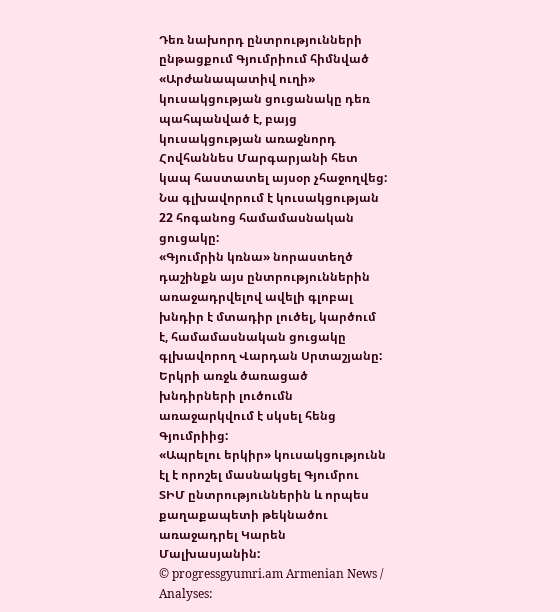Դեռ նախորդ ընտրությունների ընթացքում Գյումրիում հիմնված «Արժանապատիվ ուղի» կուսակցության ցուցանակը դեռ պահպանված է, բայց կուսակցության առաջնորդ Հովհաննես Մարգարյանի հետ կապ հաստատել այսօր չհաջողվեց: Նա գլխավորում է կուսակցության 22 հոգանոց համամասնական ցուցակը:
«Գյումրին կռնա» նորաստեղծ դաշինքն այս ընտրություններին առաջադրվելով ավելի գլոբալ խնդիր է մտադիր լուծել, կարծում է, համամասնական ցուցակը գլխավորող Վարդան Սրտաշյանը: Երկրի առջև ծառացած խնդիրների լուծումն առաջարկվում է սկսել հենց Գյումրիից:
«Ապրելու երկիր» կուսակցությունն էլ է որոշել մասնակցել Գյումրու ՏԻՄ ընտրություններին և որպես քաղաքապետի թեկնածու առաջադրել Կարեն Մալխասյանին:
© progressgyumri.am Armenian News / Analyses: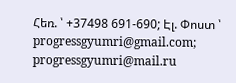Հեռ. ՝ +37498 691-690; Էլ. Փոստ ՝ progressgyumri@gmail.com; progressgyumri@mail.ru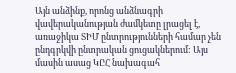Այն անձինք, որոնց անձնագրի վավերականության ժամկետը լրացել է, առաջիկա ՏԻՄ ընտրությունների համար չեն ընդգրկվի ընտրական ցուցակներում: Այս մասին ասաց ԿԸՀ նախագահ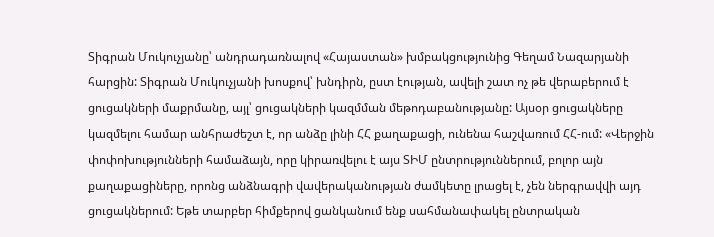Տիգրան Մուկուչյանը՝ անդրադառնալով «Հայաստան» խմբակցությունից Գեղամ Նազարյանի հարցին: Տիգրան Մուկուչյանի խոսքով՝ խնդիրն, ըստ էության, ավելի շատ ոչ թե վերաբերում է ցուցակների մաքրմանը, այլ՝ ցուցակների կազմման մեթոդաբանությանը: Այսօր ցուցակները կազմելու համար անհրաժեշտ է, որ անձը լինի ՀՀ քաղաքացի, ունենա հաշվառում ՀՀ-ում: «Վերջին փոփոխությունների համաձայն, որը կիրառվելու է այս ՏԻՄ ընտրություններում, բոլոր այն քաղաքացիները, որոնց անձնագրի վավերականության ժամկետը լրացել է, չեն ներգրավվի այդ ցուցակներում: Եթե տարբեր հիմքերով ցանկանում ենք սահմանափակել ընտրական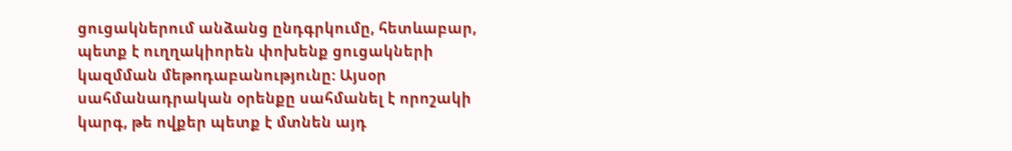ցուցակներում անձանց ընդգրկումը, հետևաբար, պետք է ուղղակիորեն փոխենք ցուցակների կազմման մեթոդաբանությունը: Այսօր սահմանադրական օրենքը սահմանել է որոշակի կարգ, թե ովքեր պետք է մտնեն այդ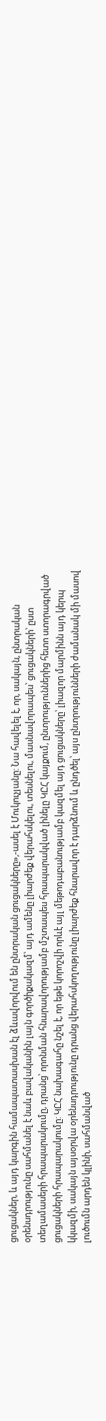ցուցակներ, և այդ կարգին համապատասխան էլ ձևավորվում են ընտրական ցուցակները»,-ասել է Մուկուչյանը: Նա հավելել է, որ, սակայն, ընտրական օրենսդրությունը սահմանել է նաև բավականին լայն գործիքակազմ՝ այդ ամենը լիարժեք վերահսկելու, տեսնելու, մասնավորապես՝ ցուցակների՝ ըստ տեղամասերի հրապարակումը, դրանց՝ որոնման հնարավորությամբ մշտապես հրապարակված լինելը ԿԸՀ կայքում, ընտրություններից հետո ստորագրված ցուցակների հրապարակումը: ԿԸՀ նախագահը նշել է, որ եթե կորոշվի որևէ այլ մեթոդաբանությամբ կազմել այդ ցուցակները՝ լիազոր մարմինն այդ կերպ կկազմի, սակայն այսօրվա օրենսդրությունը դրանց վերահսկողությունը լիարժեք հնարավոր է դարձնում և ընդծել՝ այս ընտրությունների ժամանակ մի մասով լուծումն արդեն կլինի, սահմանված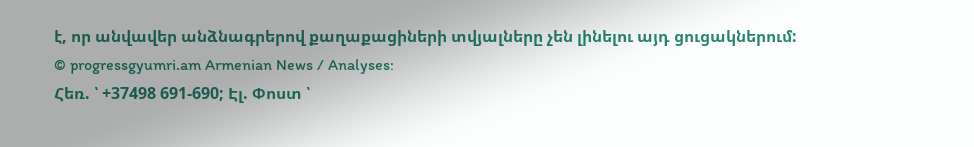է, որ անվավեր անձնագրերով քաղաքացիների տվյալները չեն լինելու այդ ցուցակներում:
© progressgyumri.am Armenian News / Analyses:
Հեռ. ՝ +37498 691-690; Էլ. Փոստ ՝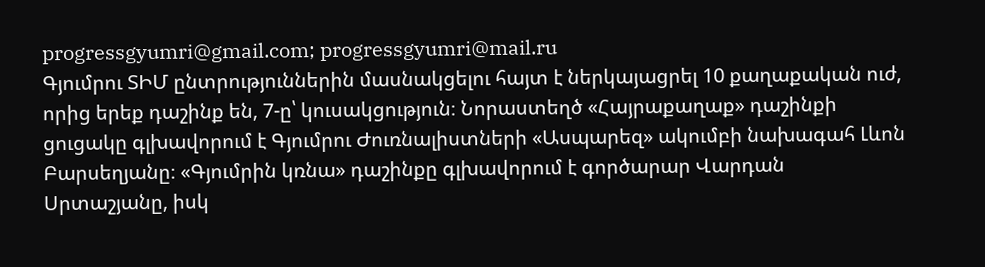progressgyumri@gmail.com; progressgyumri@mail.ru
Գյումրու ՏԻՄ ընտրություններին մասնակցելու հայտ է ներկայացրել 10 քաղաքական ուժ, որից երեք դաշինք են, 7-ը՝ կուսակցություն։ Նորաստեղծ «Հայրաքաղաք» դաշինքի ցուցակը գլխավորում է Գյումրու Ժուռնալիստների «Ասպարեզ» ակումբի նախագահ Լևոն Բարսեղյանը։ «Գյումրին կռնա» դաշինքը գլխավորում է գործարար Վարդան Սրտաշյանը, իսկ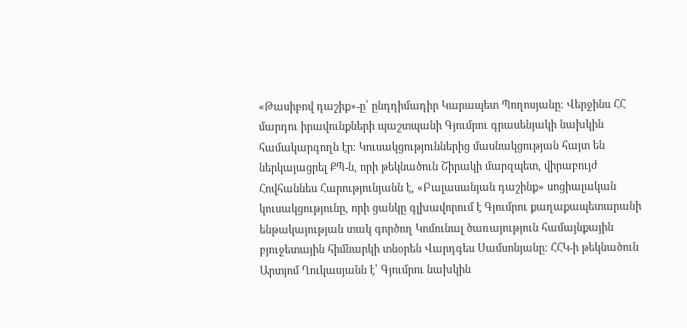«Թասիբով դաշիք»-ը՝ ընդդիմադիր Կարապետ Պողոսյանը։ Վերջինս ՀՀ մարդու իրավունքների պաշտպանի Գյումրու գրասենյակի նախկին համակարգողն էր։ Կուսակցություններից մասնակցության հայտ են ներկայացրել ՔՊ-ն, որի թեկնածուն Շիրակի մարզպետ, վիրաբույժ Հովհաննես Հարությունյանն է, «Բալասանյան դաշինք» սոցիալական կուսակցությունը, որի ցանկը գլխավորում է Գյումրու քաղաքապետարանի ենթակայության տակ գործող Կոմունալ ծառայություն համայնքային բյուջետային հիմնարկի տնօրեն Վարդգես Սամսոնյանը։ ՀՀԿ-ի թեկնածուն Արտյոմ Ղուկասյանն է՝ Գյումրու նախկին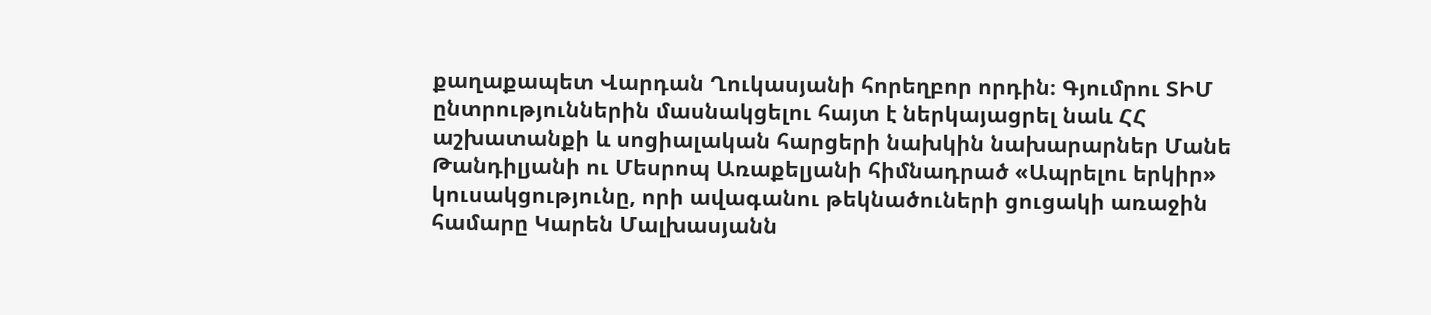քաղաքապետ Վարդան Ղուկասյանի հորեղբոր որդին։ Գյումրու ՏԻՄ ընտրություններին մասնակցելու հայտ է ներկայացրել նաև ՀՀ աշխատանքի և սոցիալական հարցերի նախկին նախարարներ Մանե Թանդիլյանի ու Մեսրոպ Առաքելյանի հիմնադրած «Ապրելու երկիր» կուսակցությունը, որի ավագանու թեկնածուների ցուցակի առաջին համարը Կարեն Մալխասյանն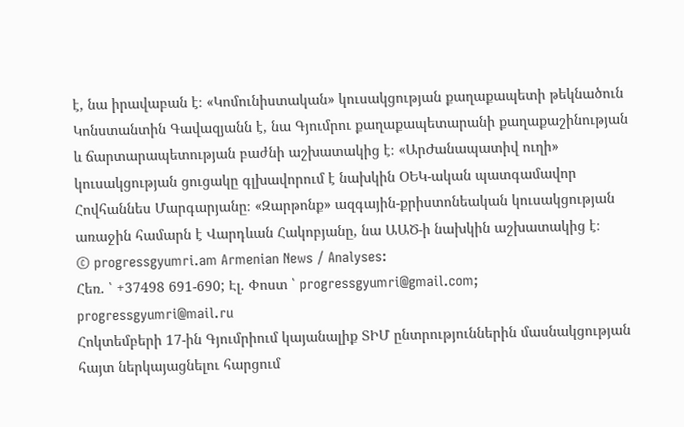է, նա իրավաբան է։ «Կոմունիստական» կուսակցության քաղաքապետի թեկնածուն Կոնստանտին Գավազյանն է, նա Գյումրու քաղաքապետարանի քաղաքաշինության և ճարտարապետության բաժնի աշխատակից է։ «ԱրԺանապատիվ ուղի» կուսակցության ցուցակը գլխավորում է նախկին ՕԵԿ-ական պատգամավոր Հովհաննես Մարգարյանը։ «Զարթոնք» ազգային-քրիստոնեական կուսակցության առաջին համարն է Վարդևան Հակոբյանը, նա ԱԱԾ-ի նախկին աշխատակից է։
© progressgyumri.am Armenian News / Analyses:
Հեռ. ՝ +37498 691-690; Էլ. Փոստ ՝ progressgyumri@gmail.com; progressgyumri@mail.ru
Հոկտեմբերի 17-ին Գյումրիում կայանալիք ՏԻՄ ընտրություններին մասնակցության հայտ ներկայացնելու հարցում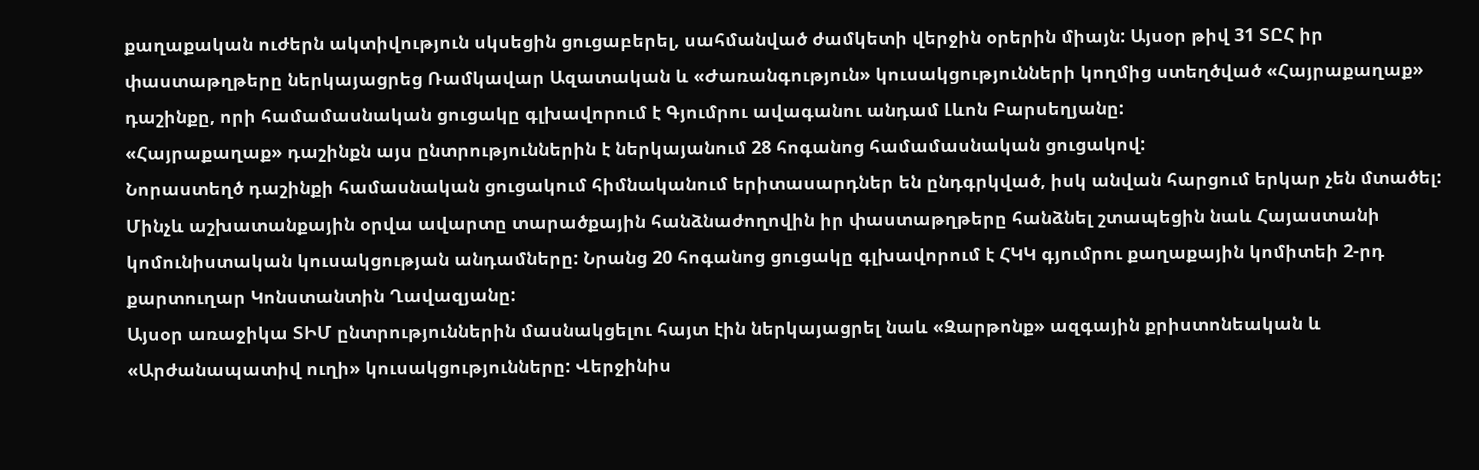քաղաքական ուժերն ակտիվություն սկսեցին ցուցաբերել, սահմանված ժամկետի վերջին օրերին միայն: Այսօր թիվ 31 ՏԸՀ իր փաստաթղթերը ներկայացրեց Ռամկավար Ազատական և «Ժառանգություն» կուսակցությունների կողմից ստեղծված «Հայրաքաղաք» դաշինքը, որի համամասնական ցուցակը գլխավորում է Գյումրու ավագանու անդամ Լևոն Բարսեղյանը:
«Հայրաքաղաք» դաշինքն այս ընտրություններին է ներկայանում 28 հոգանոց համամասնական ցուցակով:
Նորաստեղծ դաշինքի համասնական ցուցակում հիմնականում երիտասարդներ են ընդգրկված, իսկ անվան հարցում երկար չեն մտածել:
Մինչև աշխատանքային օրվա ավարտը տարածքային հանձնաժողովին իր փաստաթղթերը հանձնել շտապեցին նաև Հայաստանի կոմունիստական կուսակցության անդամները: Նրանց 20 հոգանոց ցուցակը գլխավորում է ՀԿԿ գյումրու քաղաքային կոմիտեի 2-րդ քարտուղար Կոնստանտին Ղավազյանը:
Այսօր առաջիկա ՏԻՄ ընտրություններին մասնակցելու հայտ էին ներկայացրել նաև «Զարթոնք» ազգային քրիստոնեական և «Արժանապատիվ ուղի» կուսակցությունները: Վերջինիս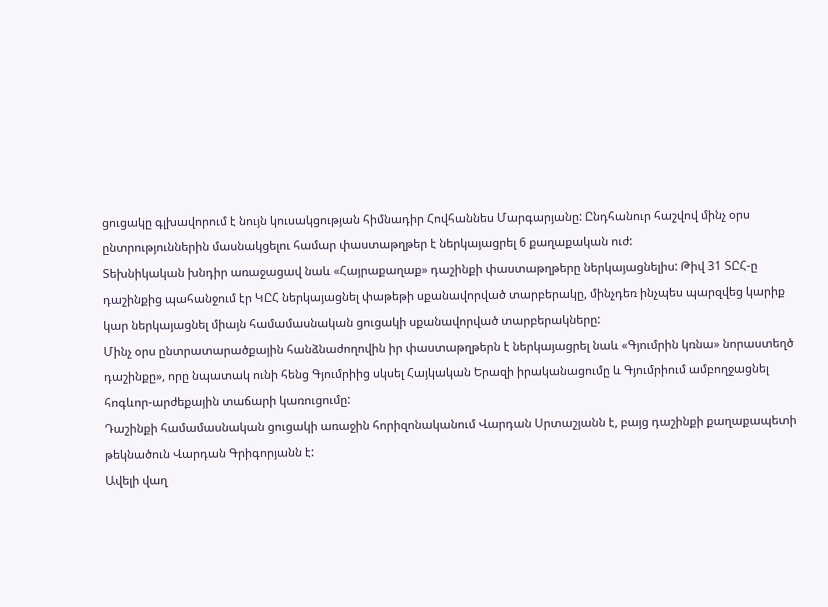ցուցակը գլխավորում է նույն կուսակցության հիմնադիր Հովհաննես Մարգարյանը: Ընդհանուր հաշվով մինչ օրս ընտրություններին մասնակցելու համար փաստաթղթեր է ներկայացրել 6 քաղաքական ուժ:
Տեխնիկական խնդիր առաջացավ նաև «Հայրաքաղաք» դաշինքի փաստաթղթերը ներկայացնելիս: Թիվ 31 ՏԸՀ-ը դաշինքից պահանջում էր ԿԸՀ ներկայացնել փաթեթի սքանավորված տարբերակը, մինչդեռ ինչպես պարզվեց կարիք կար ներկայացնել միայն համամասնական ցուցակի սքանավորված տարբերակները:
Մինչ օրս ընտրատարածքային հանձնաժողովին իր փաստաթղթերն է ներկայացրել նաև «Գյումրին կռնա» նորաստեղծ դաշինքը», որը նպատակ ունի հենց Գյումրիից սկսել Հայկական Երազի իրականացումը և Գյումրիում ամբողջացնել հոգևոր-արժեքային տաճարի կառուցումը:
Դաշինքի համամասնական ցուցակի առաջին հորիզոնականում Վարդան Սրտաշյանն է, բայց դաշինքի քաղաքապետի թեկնածուն Վարդան Գրիգորյանն է:
Ավելի վաղ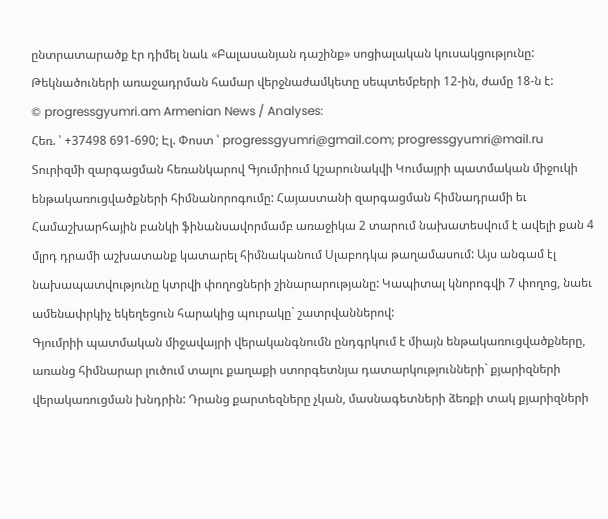ընտրատարածք էր դիմել նաև «Բալասանյան դաշինք» սոցիալական կուսակցությունը: Թեկնածուների առաջադրման համար վերջնաժամկետը սեպտեմբերի 12-ին, ժամը 18-ն է:
© progressgyumri.am Armenian News / Analyses:
Հեռ. ՝ +37498 691-690; Էլ. Փոստ ՝ progressgyumri@gmail.com; progressgyumri@mail.ru
Տուրիզմի զարգացման հեռանկարով Գյումրիում կշարունակվի Կումայրի պատմական միջուկի ենթակառուցվածքների հիմնանորոգումը: Հայաստանի զարգացման հիմնադրամի եւ Համաշխարհային բանկի ֆինանսավորմամբ առաջիկա 2 տարում նախատեսվում է ավելի քան 4 մլրդ դրամի աշխատանք կատարել հիմնականում Սլաբոդկա թաղամասում: Այս անգամ էլ նախապատվությունը կտրվի փողոցների շինարարությանը: Կապիտալ կնորոգվի 7 փողոց, նաեւ ամենափրկիչ եկեղեցուն հարակից պուրակը` շատրվաններով:
Գյումրիի պատմական միջավայրի վերականգնումն ընդգրկում է միայն ենթակառուցվածքները, առանց հիմնարար լուծում տալու քաղաքի ստորգետնյա դատարկությունների` քյարիզների վերակառուցման խնդրին: Դրանց քարտեզները չկան, մասնագետների ձեռքի տակ քյարիզների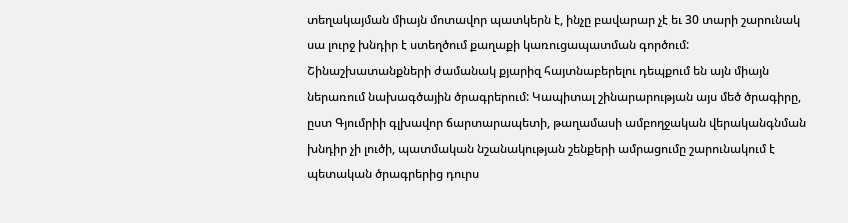տեղակայման միայն մոտավոր պատկերն է, ինչը բավարար չէ եւ 30 տարի շարունակ սա լուրջ խնդիր է ստեղծում քաղաքի կառուցապատման գործում:
Շինաշխատանքների ժամանակ քյարիզ հայտնաբերելու դեպքում են այն միայն ներառում նախագծային ծրագրերում: Կապիտալ շինարարության այս մեծ ծրագիրը, ըստ Գյումրիի գլխավոր ճարտարապետի, թաղամասի ամբողջական վերականգնման խնդիր չի լուծի, պատմական նշանակության շենքերի ամրացումը շարունակում է պետական ծրագրերից դուրս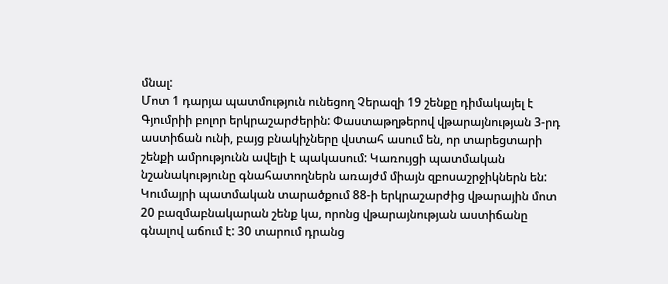մնալ:
Մոտ 1 դարյա պատմություն ունեցող Չերազի 19 շենքը դիմակայել է Գյումրիի բոլոր երկրաշարժերին: Փաստաթղթերով վթարայնության 3-րդ աստիճան ունի, բայց բնակիչները վստահ ասում են, որ տարեցտարի շենքի ամրությունն ավելի է պակասում: Կառույցի պատմական նշանակությունը գնահատողներն առայժմ միայն զբոսաշրջիկներն են:
Կումայրի պատմական տարածքում 88-ի երկրաշարժից վթարային մոտ 20 բազմաբնակարան շենք կա, որոնց վթարայնության աստիճանը գնալով աճում է: 30 տարում դրանց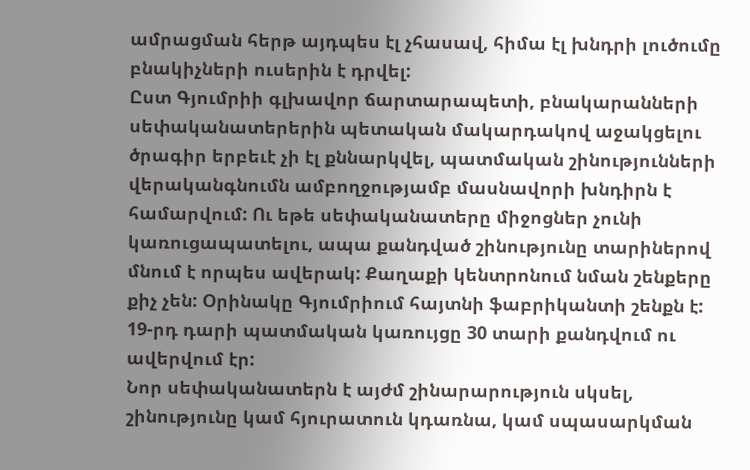ամրացման հերթ այդպես էլ չհասավ, հիմա էլ խնդրի լուծումը բնակիչների ուսերին է դրվել:
Ըստ Գյումրիի գլխավոր ճարտարապետի, բնակարանների սեփականատերերին պետական մակարդակով աջակցելու ծրագիր երբեւէ չի էլ քննարկվել, պատմական շինությունների վերականգնումն ամբողջությամբ մասնավորի խնդիրն է համարվում: Ու եթե սեփականատերը միջոցներ չունի կառուցապատելու, ապա քանդված շինությունը տարիներով մնում է որպես ավերակ: Քաղաքի կենտրոնում նման շենքերը քիչ չեն: Օրինակը Գյումրիում հայտնի ֆաբրիկանտի շենքն է: 19-րդ դարի պատմական կառույցը 30 տարի քանդվում ու ավերվում էր:
Նոր սեփականատերն է այժմ շինարարություն սկսել, շինությունը կամ հյուրատուն կդառնա, կամ սպասարկման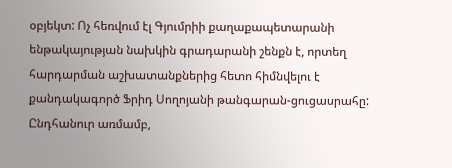օբյեկտ: Ոչ հեռվում էլ Գյումրիի քաղաքապետարանի ենթակայության նախկին գրադարանի շենքն է, որտեղ հարդարման աշխատանքներից հետո հիմնվելու է քանդակագործ Ֆրիդ Սողոյանի թանգարան-ցուցասրահը: Ընդհանուր առմամբ,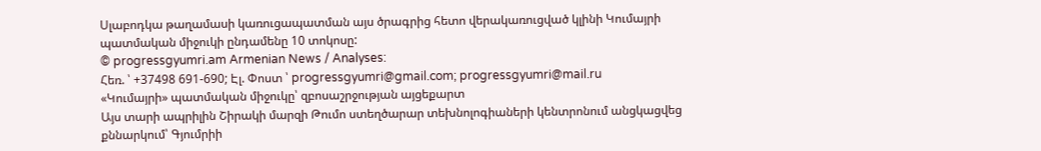Սլաբոդկա թաղամասի կառուցապատման այս ծրագրից հետո վերակառուցված կլինի Կումայրի պատմական միջուկի ընդամենը 10 տոկոսը:
© progressgyumri.am Armenian News / Analyses:
Հեռ. ՝ +37498 691-690; Էլ. Փոստ ՝ progressgyumri@gmail.com; progressgyumri@mail.ru
«Կումայրի» պատմական միջուկը՝ զբոսաշրջության այցեքարտ
Այս տարի ապրիլին Շիրակի մարզի Թումո ստեղծարար տեխնոլոգիաների կենտրոնում անցկացվեց քննարկում՝ Գյումրիի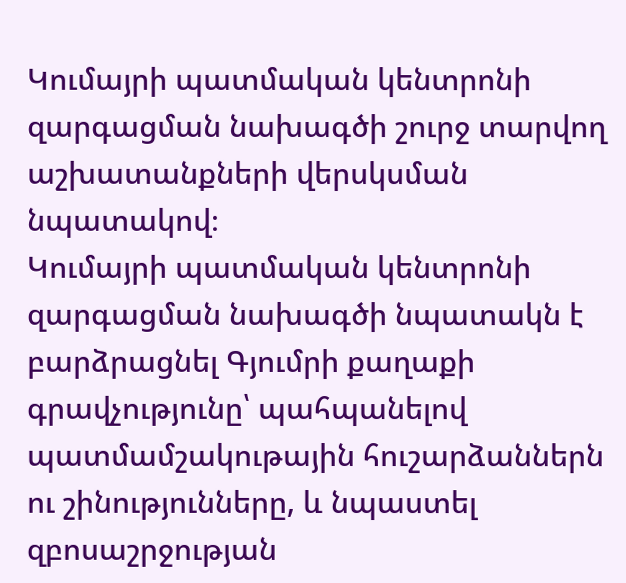Կումայրի պատմական կենտրոնի զարգացման նախագծի շուրջ տարվող աշխատանքների վերսկսման նպատակով։
Կումայրի պատմական կենտրոնի զարգացման նախագծի նպատակն է բարձրացնել Գյումրի քաղաքի գրավչությունը՝ պահպանելով պատմամշակութային հուշարձաններն ու շինությունները, և նպաստել զբոսաշրջության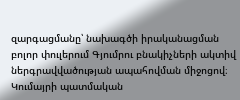զարգացմանը՝ նախագծի իրականացման բոլոր փուլերում Գյումրու բնակիչների ակտիվ ներգրավվածության ապահովման միջոցով։
Կումայրի պատմական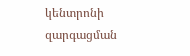կենտրոնի զարգացման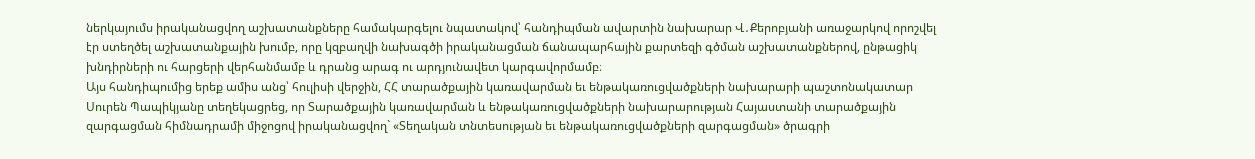ներկայումս իրականացվող աշխատանքները համակարգելու նպատակով՝ հանդիպման ավարտին նախարար Վ․Քերոբյանի առաջարկով որոշվել էր ստեղծել աշխատանքային խումբ, որը կզբաղվի նախագծի իրականացման ճանապարհային քարտեզի գծման աշխատանքներով, ընթացիկ խնդիրների ու հարցերի վերհանմամբ և դրանց արագ ու արդյունավետ կարգավորմամբ։
Այս հանդիպումից երեք ամիս անց՝ հուլիսի վերջին, ՀՀ տարածքային կառավարման եւ ենթակառուցվածքների նախարարի պաշտոնակատար Սուրեն Պապիկյանը տեղեկացրեց, որ Տարածքային կառավարման և ենթակառուցվածքների նախարարության Հայաստանի տարածքային զարգացման հիմնադրամի միջոցով իրականացվող` «Տեղական տնտեսության եւ ենթակառուցվածքների զարգացման» ծրագրի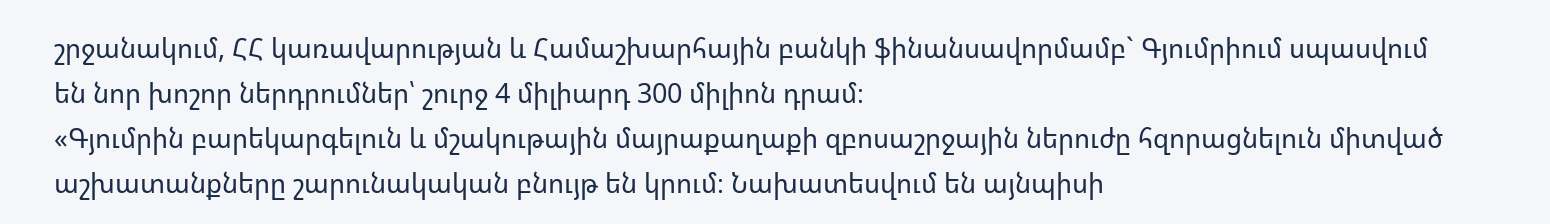շրջանակում, ՀՀ կառավարության և Համաշխարհային բանկի ֆինանսավորմամբ` Գյումրիում սպասվում են նոր խոշոր ներդրումներ՝ շուրջ 4 միլիարդ 300 միլիոն դրամ։
«Գյումրին բարեկարգելուն և մշակութային մայրաքաղաքի զբոսաշրջային ներուժը հզորացնելուն միտված աշխատանքները շարունակական բնույթ են կրում։ Նախատեսվում են այնպիսի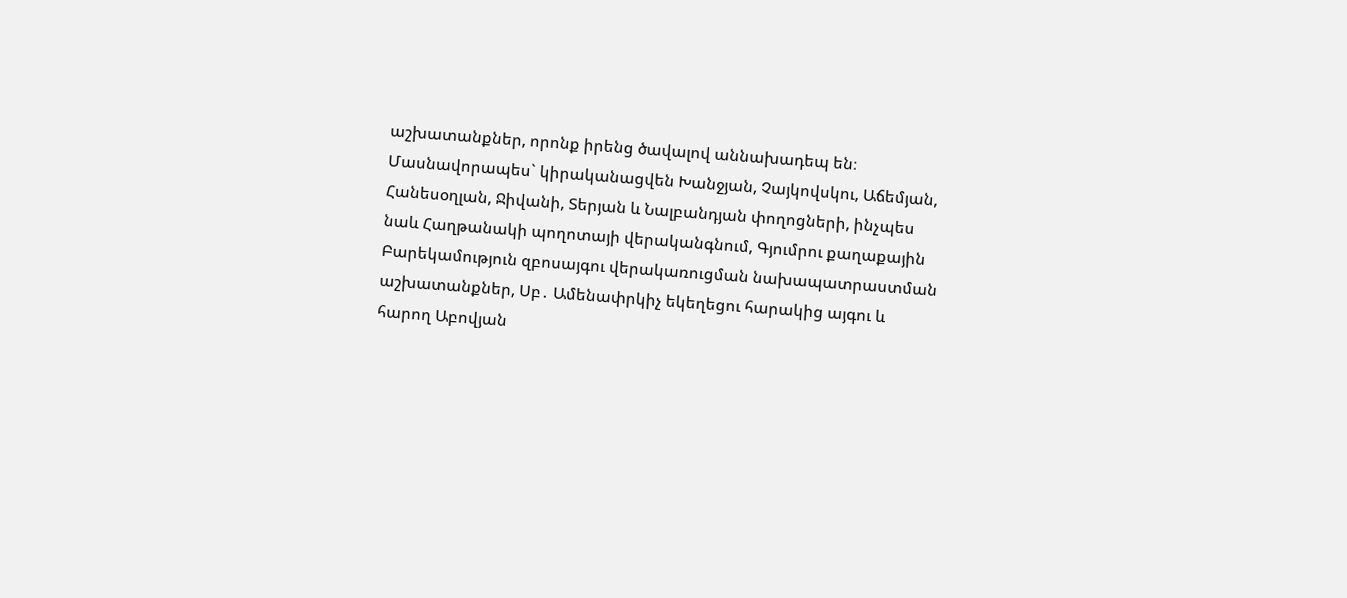աշխատանքներ, որոնք իրենց ծավալով աննախադեպ են։ Մասնավորապես` կիրականացվեն Խանջյան, Չայկովսկու, Աճեմյան, Հանեսօղլան, Ջիվանի, Տերյան և Նալբանդյան փողոցների, ինչպես նաև Հաղթանակի պողոտայի վերականգնում, Գյումրու քաղաքային Բարեկամություն զբոսայգու վերակառուցման նախապատրաստման աշխատանքներ, Սբ․ Ամենափրկիչ եկեղեցու հարակից այգու և հարող Աբովյան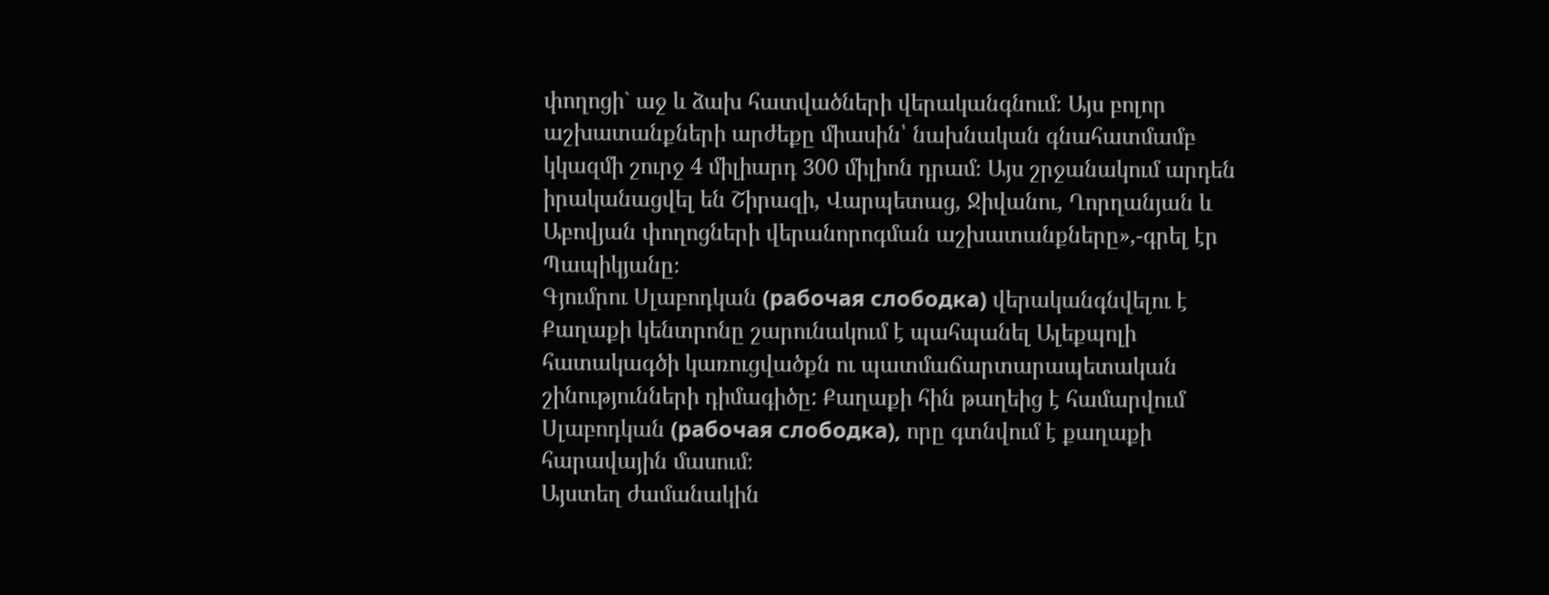փողոցի` աջ և ձախ հատվածների վերականգնում։ Այս բոլոր աշխատանքների արժեքը միասին՝ նախնական գնահատմամբ կկազմի շուրջ 4 միլիարդ 300 միլիոն դրամ։ Այս շրջանակում արդեն իրականացվել են Շիրազի, Վարպետաց, Ջիվանու, Ղորղանյան և Աբովյան փողոցների վերանորոգման աշխատանքները»,-գրել էր Պապիկյանը։
Գյումրու Սլաբոդկան (рабочая слободка) վերականգնվելու է
Քաղաքի կենտրոնը շարունակում է պահպանել Ալեքպոլի հատակագծի կառուցվածքն ու պատմաճարտարապետական շինությունների դիմագիծը: Քաղաքի հին թաղեից է համարվում Սլաբոդկան (рабочая слободка), որը գտնվում է քաղաքի հարավային մասում։
Այստեղ ժամանակին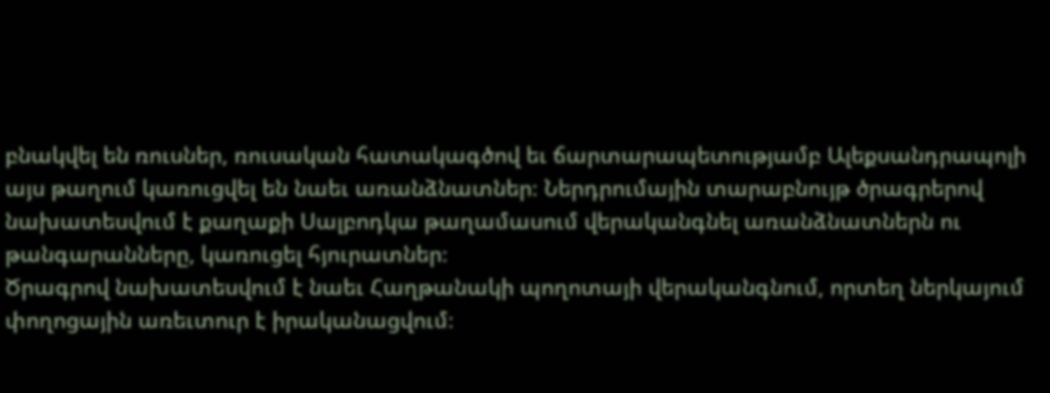բնակվել են ռուսներ, ռուսական հատակագծով եւ ճարտարապետությամբ Ալեքսանդրապոլի այս թաղում կառուցվել են նաեւ առանձնատներ։ Ներդրումային տարաբնույթ ծրագրերով նախատեսվում է քաղաքի Սալբոդկա թաղամասում վերականգնել առանձնատներն ու թանգարանները, կառուցել հյուրատներ։
Ծրագրով նախատեսվում է նաեւ Հաղթանակի պողոտայի վերականգնում, որտեղ ներկայում փողոցային առեւտուր է իրականացվում։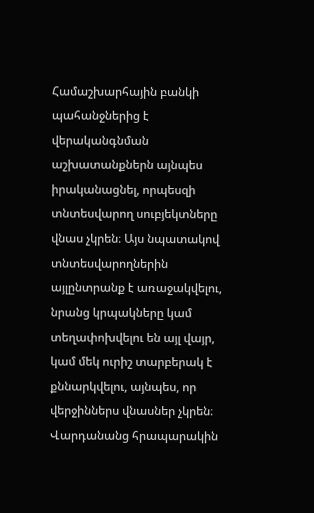Համաշխարհային բանկի պահանջներից է վերականգնման աշխատանքներն այնպես իրականացնել, որպեսզի տնտեսվարող սուբյեկտները վնաս չկրեն։ Այս նպատակով տնտեսվարողներին այլընտրանք է առաջակվելու, նրանց կրպակները կամ տեղափոխվելու են այլ վայր, կամ մեկ ուրիշ տարբերակ է քննարկվելու, այնպես, որ վերջիններս վնասներ չկրեն։
Վարդանանց հրապարակին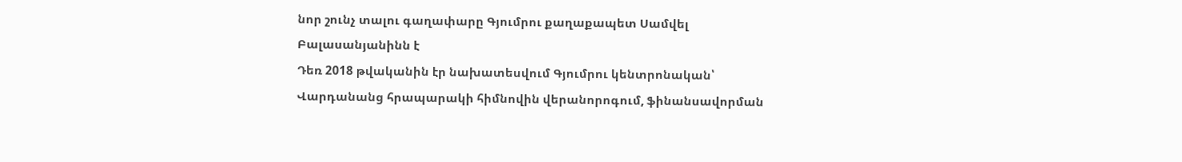նոր շունչ տալու գաղափարը Գյումրու քաղաքապետ Սամվել Բալասանյանինն է
Դեռ 2018 թվականին էր նախատեսվում Գյումրու կենտրոնական՝ Վարդանանց հրապարակի հիմնովին վերանորոգում, ֆինանսավորման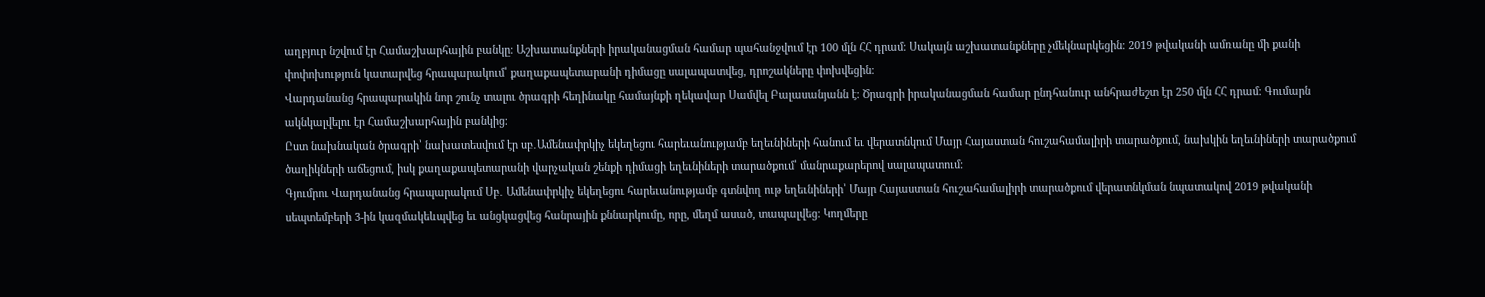աղբյուր նշվում էր Համաշխարհային բանկը։ Աշխատանքների իրականացման համար պահանջվում էր 100 մլն ՀՀ դրամ։ Սակայն աշխատանքները չմեկնարկեցին։ 2019 թվականի ամռանը մի քանի փոփոխություն կատարվեց հրապարակում՝ քաղաքապետարանի դիմացը սալապատվեց, դրոշակները փոխվեցին։
Վարդանանց հրապարակին նոր շունչ տալու ծրագրի հեղինակը համայնքի ղեկավար Սամվել Բալասանյանն է։ Ծրագրի իրականացման համար ընդհանուր անհրաժեշտ էր 250 մլն ՀՀ դրամ։ Գումարն ակնկալվելու էր Համաշխարհային բանկից։
Ըստ նախնական ծրագրի՝ նախատեսվում էր սբ․Ամենափրկիչ եկեղեցու հարեւանությամբ եղեւնիների հանում եւ վերատնկում Մայր Հայաստան հուշահամալիրի տարածքում, նախկին եղեւնիների տարածքում ծաղիկների աճեցում, իսկ քաղաքապետարանի վարչական շենքի դիմացի եղեւնիների տարածքում՝ մանրաքարերով սալապատում։
Գյումրու Վարդանանց հրապարակում Սբ․ Ամենափրկիչ եկեղեցու հարեւանությամբ գտնվող ութ եղեւնիների՝ Մայր Հայաստան հուշահամալիրի տարածքում վերատնկման նպատակով 2019 թվականի սեպտեմբերի 3-ին կազմակեևպվեց եւ անցկացվեց հանրային քննարկումը, որը, մեղմ ասած, տապալվեց։ Կողմերը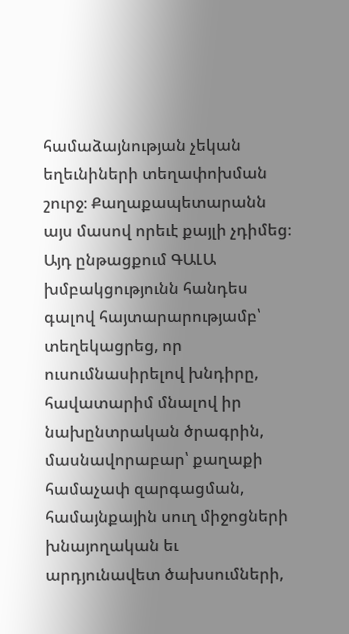համաձայնության չեկան եղեւնիների տեղափոխման շուրջ։ Քաղաքապետարանն այս մասով որեւէ քայլի չդիմեց։
Այդ ընթացքում ԳԱԼԱ խմբակցությունն հանդես գալով հայտարարությամբ՝ տեղեկացրեց, որ ուսումնասիրելով խնդիրը, հավատարիմ մնալով իր նախընտրական ծրագրին, մասնավորաբար՝ քաղաքի համաչափ զարգացման, համայնքային սուղ միջոցների խնայողական եւ արդյունավետ ծախսումների,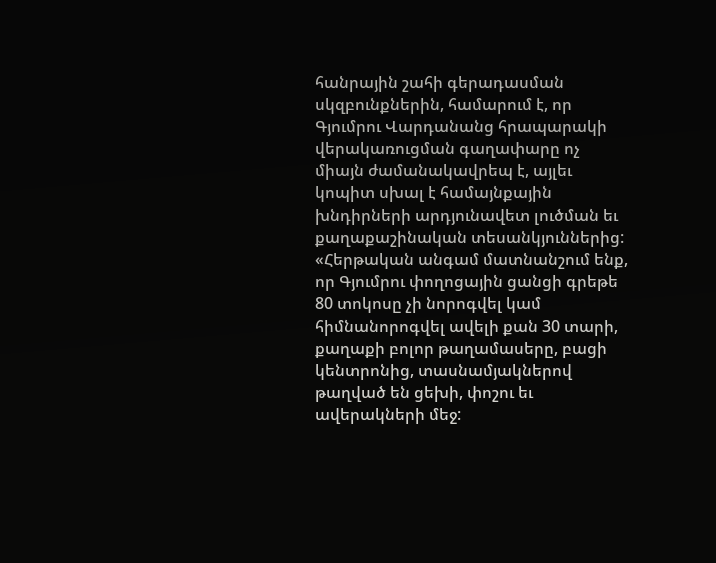հանրային շահի գերադասման սկզբունքներին, համարում է, որ Գյումրու Վարդանանց հրապարակի վերակառուցման գաղափարը ոչ միայն ժամանակավրեպ է, այլեւ կոպիտ սխալ է համայնքային խնդիրների արդյունավետ լուծման եւ քաղաքաշինական տեսանկյուններից:
«Հերթական անգամ մատնանշում ենք, որ Գյումրու փողոցային ցանցի գրեթե 80 տոկոսը չի նորոգվել կամ հիմնանորոգվել ավելի քան 30 տարի, քաղաքի բոլոր թաղամասերը, բացի կենտրոնից, տասնամյակներով թաղված են ցեխի, փոշու եւ ավերակների մեջ: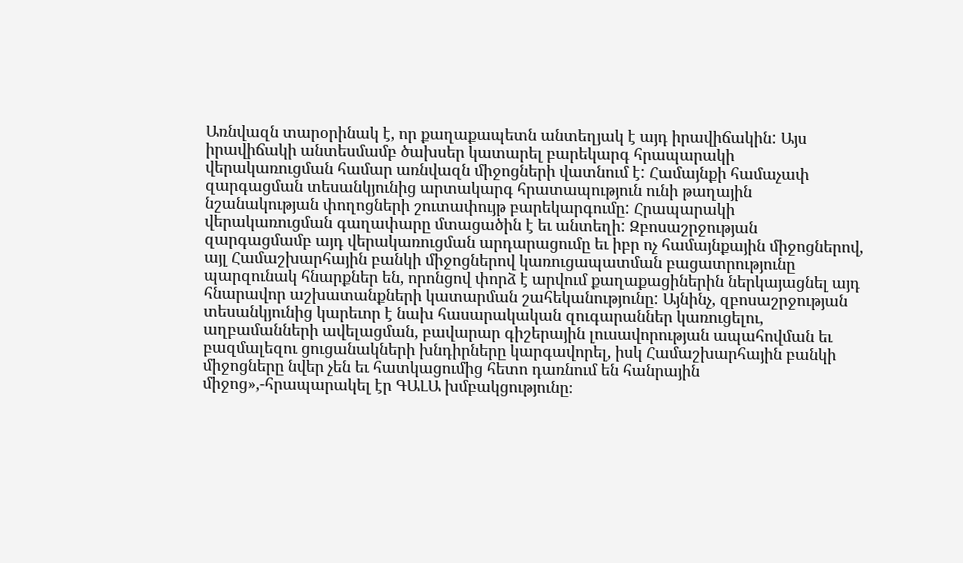Առնվազն տարօրինակ է, որ քաղաքապետն անտեղյակ է այդ իրավիճակին: Այս իրավիճակի անտեսմամբ ծախսեր կատարել բարեկարգ հրապարակի վերակառուցման համար առնվազն միջոցների վատնում է: Համայնքի համաչափ զարգացման տեսանկյունից արտակարգ հրատապություն ունի թաղային նշանակության փողոցների շուտափույթ բարեկարգումը: Հրապարակի վերակառուցման գաղափարը մտացածին է եւ անտեղի: Զբոսաշրջության զարգացմամբ այդ վերակառուցման արդարացումը եւ իբր ոչ համայնքային միջոցներով, այլ Համաշխարհային բանկի միջոցներով կառուցապատման բացատրությունը պարզունակ հնարքներ են, որոնցով փորձ է արվում քաղաքացիներին ներկայացնել այդ հնարավոր աշխատանքների կատարման շահեկանությունը: Այնինչ, զբոսաշրջության տեսանկյունից կարեւոր է նախ հասարակական զուգարաններ կառուցելու, աղբամանների ավելացման, բավարար գիշերային լուսավորության ապահովման եւ բազմալեզու ցուցանակների խնդիրները կարգավորել, իսկ Համաշխարհային բանկի միջոցները նվեր չեն եւ հատկացումից հետո դառնում են հանրային միջոց»,-հրապարակել էր ԳԱԼԱ խմբակցությունը։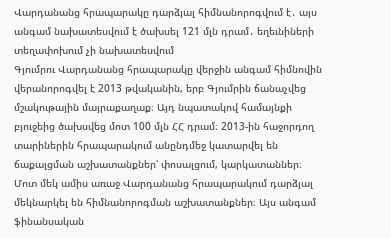Վարդանանց հրապարակը դարձյալ հիմնանորոգվում է․ այս անգամ նախատեսվում է ծախսել 121 մլն դրամ․ եղեւնիների տեղափոխում չի նախատեսվում
Գյումրու Վարդանանց հրապարակը վերջին անգամ հիմնովին վերանորոգվել է 2013 թվականին, երբ Գյումրին ճանաչվեց մշակութային մայրաքաղաք։ Այդ նպատակով համայնքի բյուջեից ծախսվեց մոտ 100 մլն ՀՀ դրամ։ 2013-ին հաջորդող տարիներին հրապարակում անընդմեջ կատարվել են ճաքալցման աշխատանքներ՝ փոսալցում, կարկատաններ։
Մոտ մեկ ամիս առաջ Վարդանանց հրապարակում դարձյալ մեկնարկել են հիմնանորոգման աշխատանքներ։ Այս անգամ ֆինանսական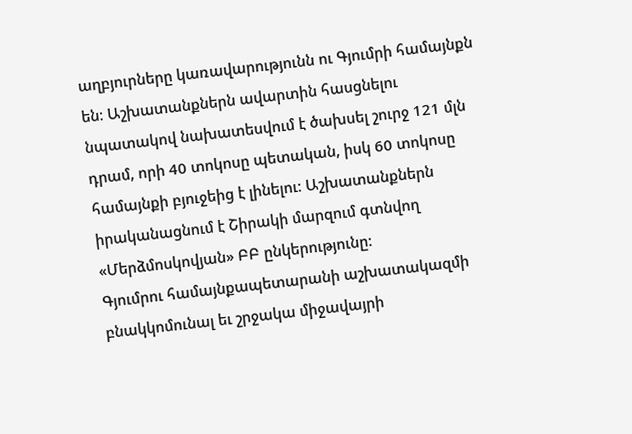աղբյուրները կառավարությունն ու Գյումրի համայնքն են։ Աշխատանքներն ավարտին հասցնելու նպատակով նախատեսվում է ծախսել շուրջ 121 մլն դրամ, որի 40 տոկոսը պետական, իսկ 60 տոկոսը համայնքի բյուջեից է լինելու։ Աշխատանքներն իրականացնում է Շիրակի մարզում գտնվող «Մերձմոսկովյան» ԲԲ ընկերությունը։
Գյումրու համայնքապետարանի աշխատակազմի բնակկոմունալ եւ շրջակա միջավայրի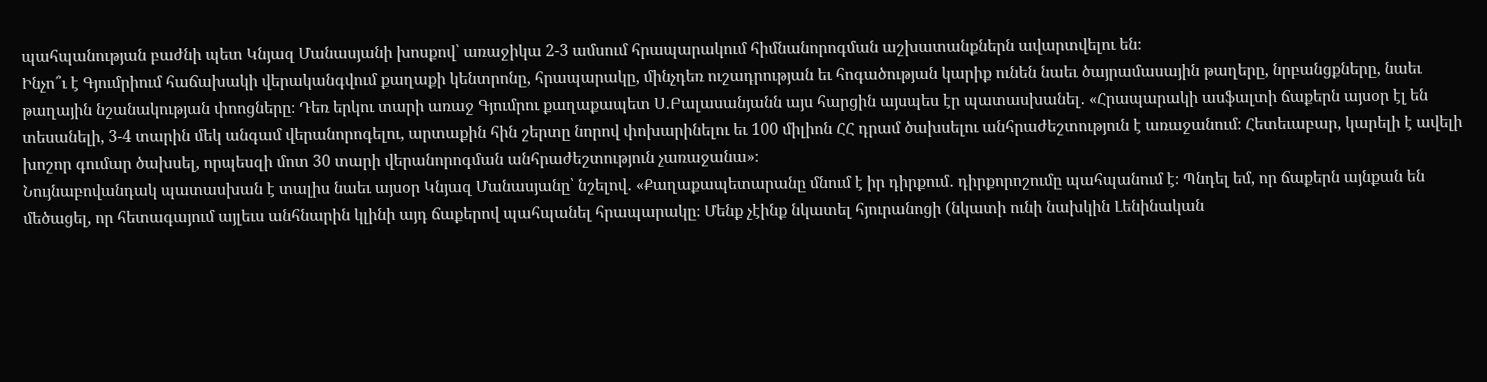պահպանության բաժնի պետ Կնյազ Մանասյանի խոսքով՝ առաջիկա 2-3 ամսում հրապարակում հիմնանորոգման աշխատանքներն ավարտվելու են։
Ինչո՞ւ է Գյումրիում հաճախակի վերականգվում քաղաքի կենտրոնը, հրապարակը, մինչդեռ ուշադրության եւ հոգածության կարիք ունեն նաեւ ծայրամասային թաղերը, նրբանցքները, նաեւ թաղային նշանակության փոոցները։ Դեռ երկու տարի առաջ Գյումրու քաղաքապետ Ս․Բալասանյանն այս հարցին այսպես էր պատասխանել․ «Հրապարակի ասֆալտի ճաքերն այսօր էլ են տեսանելի, 3-4 տարին մեկ անգամ վերանորոգելու, արտաքին հին շերտը նորով փոխարինելու եւ 100 միլիոն ՀՀ դրամ ծախսելու անհրաժեշտություն է առաջանում։ Հետեւաբար, կարելի է ավելի խոշոր գումար ծախսել, որպեսզի մոտ 30 տարի վերանորոգման անհրաժեշտություն չառաջանա»։
Նույնաբովանդակ պատասխան է տալիս նաեւ այսօր Կնյազ Մանասյանը՝ նշելով․ «Քաղաքապետարանը մնում է իր դիրքում․ դիրքորոշումը պահպանում է։ Պնդել եմ, որ ճաքերն այնքան են մեծացել, որ հետագայում այլեւս անհնարին կլինի այդ ճաքերով պահպանել հրապարակը։ Մենք չէինք նկատել հյուրանոցի (նկատի ունի նախկին Լենինական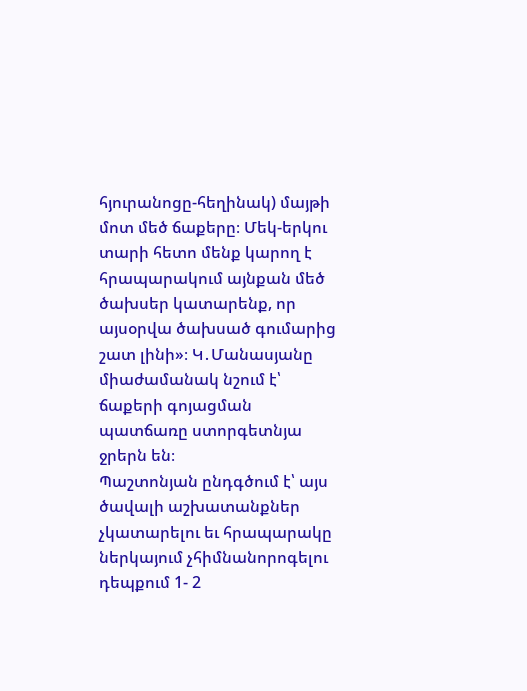հյուրանոցը-հեղինակ) մայթի մոտ մեծ ճաքերը։ Մեկ-երկու տարի հետո մենք կարող է հրապարակում այնքան մեծ ծախսեր կատարենք, որ այսօրվա ծախսած գումարից շատ լինի»։ Կ․Մանասյանը միաժամանակ նշում է՝ ճաքերի գոյացման պատճառը ստորգետնյա ջրերն են։
Պաշտոնյան ընդգծում է՝ այս ծավալի աշխատանքներ չկատարելու եւ հրապարակը ներկայում չհիմնանորոգելու դեպքում 1- 2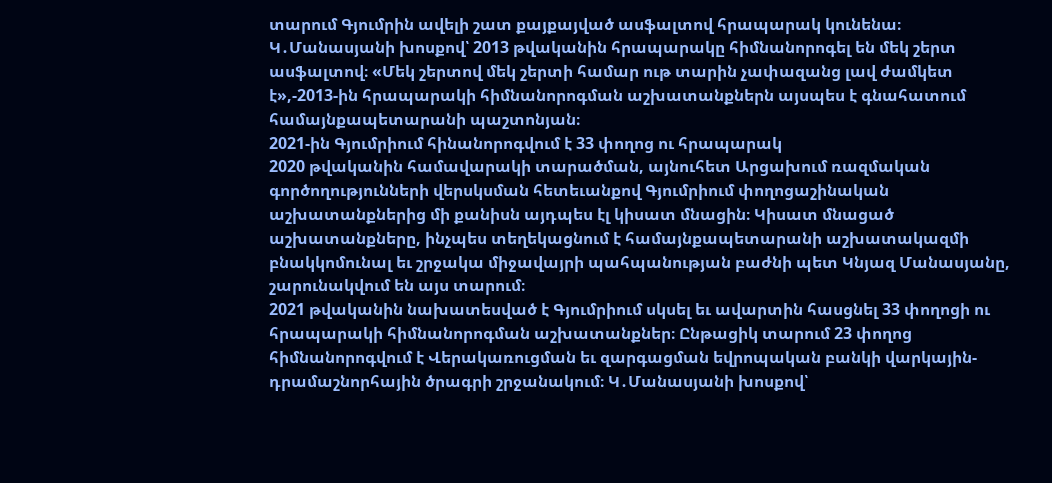տարում Գյումրին ավելի շատ քայքայված ասֆալտով հրապարակ կունենա։
Կ․Մանասյանի խոսքով՝ 2013 թվականին հրապարակը հիմնանորոգել են մեկ շերտ ասֆալտով։ «Մեկ շերտով մեկ շերտի համար ութ տարին չափազանց լավ ժամկետ է»,-2013-ին հրապարակի հիմնանորոգման աշխատանքներն այսպես է գնահատում համայնքապետարանի պաշտոնյան։
2021-ին Գյումրիում հինանորոգվում է 33 փողոց ու հրապարակ
2020 թվականին համավարակի տարածման, այնուհետ Արցախում ռազմական գործողությունների վերսկսման հետեւանքով Գյումրիում փողոցաշինական աշխատանքներից մի քանիսն այդպես էլ կիսատ մնացին։ Կիսատ մնացած աշխատանքները, ինչպես տեղեկացնում է համայնքապետարանի աշխատակազմի բնակկոմունալ եւ շրջակա միջավայրի պահպանության բաժնի պետ Կնյազ Մանասյանը, շարունակվում են այս տարում։
2021 թվականին նախատեսված է Գյումրիում սկսել եւ ավարտին հասցնել 33 փողոցի ու հրապարակի հիմնանորոգման աշխատանքներ։ Ընթացիկ տարում 23 փողոց հիմնանորոգվում է Վերակառուցման եւ զարգացման եվրոպական բանկի վարկային-դրամաշնորհային ծրագրի շրջանակում։ Կ․Մանասյանի խոսքով՝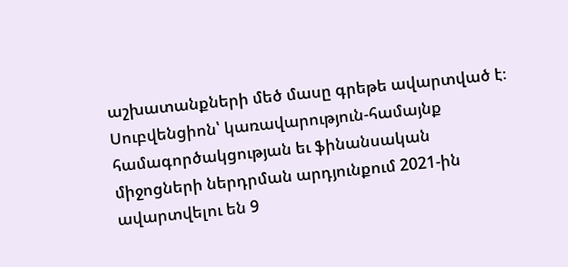աշխատանքների մեծ մասը գրեթե ավարտված է։
Սուբվենցիոն՝ կառավարություն-համայնք համագործակցության եւ ֆինանսական միջոցների ներդրման արդյունքում 2021-ին ավարտվելու են 9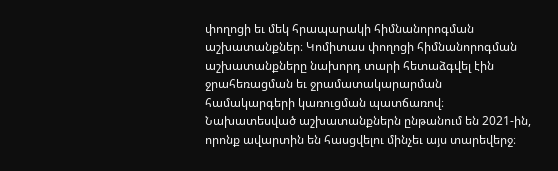փողոցի եւ մեկ հրապարակի հիմնանորոգման աշխատանքներ։ Կոմիտաս փողոցի հիմնանորոգման աշխատանքները նախորդ տարի հետաձգվել էին ջրահեռացման եւ ջրամատակարարման համակարգերի կառուցման պատճառով։ Նախատեսված աշխատանքներն ընթանում են 2021-ին, որոնք ավարտին են հասցվելու մինչեւ այս տարեվերջ։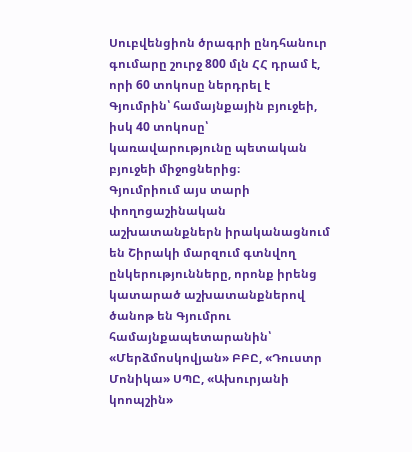Սուբվենցիոն ծրագրի ընդհանուր գումարը շուրջ 800 մլն ՀՀ դրամ է, որի 60 տոկոսը ներդրել է Գյումրին՝ համայնքային բյուջեի, իսկ 40 տոկոսը՝ կառավարությունը պետական բյուջեի միջոցներից։
Գյումրիում այս տարի փողոցաշինական աշխատանքներն իրականացնում են Շիրակի մարզում գտնվող ընկերությունները, որոնք իրենց կատարած աշխատանքներով ծանոթ են Գյումրու համայնքապետարանին՝ «Մերձմոսկովյան» ԲԲԸ, «Դուստր Մոնիկա» ՍՊԸ, «Ախուրյանի կոոպշին»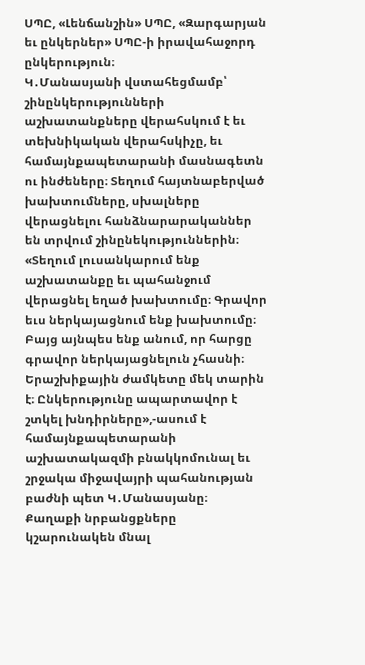ՍՊԸ, «Լենճանշին» ՍՊԸ, «Զարգարյան եւ ընկերներ» ՍՊԸ-ի իրավահաջորդ ընկերություն։
Կ․Մանասյանի վստահեցմամբ՝ շինընկերությունների աշխատանքները վերահսկում է եւ տեխնիկական վերահսկիչը, եւ համայնքապետարանի մասնագետն ու ինժեները։ Տեղում հայտնաբերված խախտումները, սխալները վերացնելու հանձնարարականներ են տրվում շինընեկություններին։ «Տեղում լուսանկարում ենք աշխատանքը եւ պահանջում վերացնել եղած խախտումը։ Գրավոր եւս ներկայացնում ենք խախտումը։ Բայց այնպես ենք անում, որ հարցը գրավոր ներկայացնելուն չհասնի։ Երաշխիքային ժամկետը մեկ տարին է։ Ընկերությունը ապարտավոր է շտկել խնդիրները»,-ասում է համայնքապետարանի աշխատակազմի բնակկոմունալ եւ շրջակա միջավայրի պահանության բաժնի պետ Կ․Մանասյանը։
Քաղաքի նրբանցքները կշարունակեն մնալ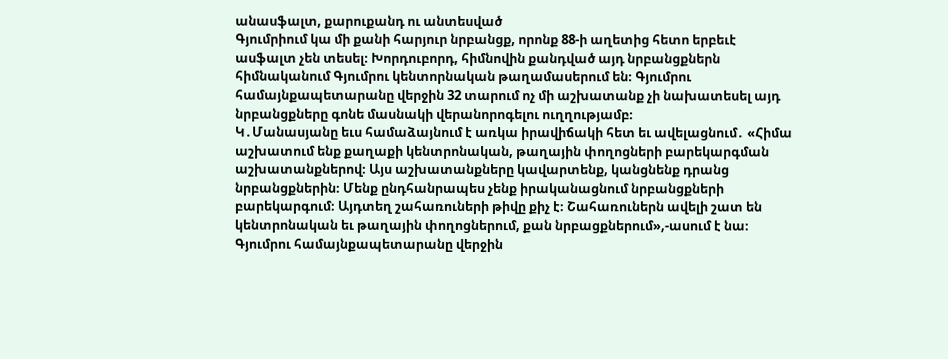անասֆալտ, քարուքանդ ու անտեսված
Գյումրիում կա մի քանի հարյուր նրբանցք, որոնք 88-ի աղետից հետո երբեւէ ասֆալտ չեն տեսել։ Խորդուբորդ, հիմնովին քանդված այդ նրբանցքներն հիմնականում Գյումրու կենտորնական թաղամասերում են։ Գյումրու համայնքապետարանը վերջին 32 տարում ոչ մի աշխատանք չի նախատեսել այդ նրբանցքները գոնե մասնակի վերանորոգելու ուղղությամբ։
Կ․Մանասյանը եւս համաձայնում է առկա իրավիճակի հետ եւ ավելացնում․ «Հիմա աշխատում ենք քաղաքի կենտրոնական, թաղային փողոցների բարեկարգման աշխատանքներով։ Այս աշխատանքները կավարտենք, կանցնենք դրանց նրբանցքներին։ Մենք ընդհանրապես չենք իրականացնում նրբանցքների բարեկարգում։ Այդտեղ շահառուների թիվը քիչ է։ Շահառուներն ավելի շատ են կենտրոնական եւ թաղային փողոցներում, քան նրբացքներում»,-ասում է նա։
Գյումրու համայնքապետարանը վերջին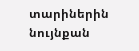տարիներին նույնքան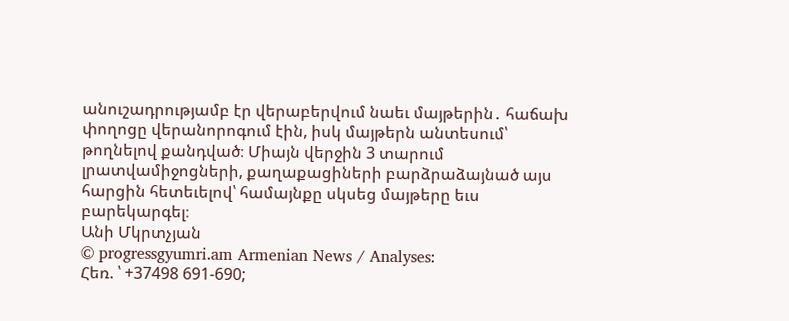անուշադրությամբ էր վերաբերվում նաեւ մայթերին․ հաճախ փողոցը վերանորոգում էին, իսկ մայթերն անտեսում՝ թողնելով քանդված։ Միայն վերջին 3 տարում լրատվամիջոցների, քաղաքացիների բարձրաձայնած այս հարցին հետեւելով՝ համայնքը սկսեց մայթերը եւս բարեկարգել։
Անի Մկրտչյան
© progressgyumri.am Armenian News / Analyses:
Հեռ. ՝ +37498 691-690;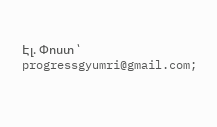Էլ. Փոստ ՝ progressgyumri@gmail.com;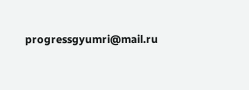progressgyumri@mail.ru